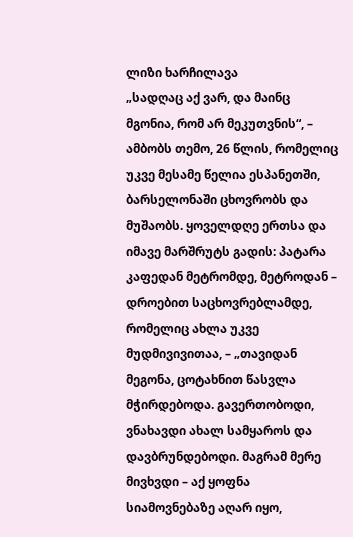ლიზი ხარჩილავა
„სადღაც აქ ვარ, და მაინც მგონია, რომ არ მეკუთვნის“, – ამბობს თემო, 26 წლის, რომელიც უკვე მესამე წელია ესპანეთში, ბარსელონაში ცხოვრობს და მუშაობს. ყოველდღე ერთსა და იმავე მარშრუტს გადის: პატარა კაფედან მეტრომდე, მეტროდან – დროებით საცხოვრებლამდე, რომელიც ახლა უკვე მუდმივივითაა, – „თავიდან მეგონა, ცოტახნით წასვლა მჭირდებოდა. გავერთობოდი, ვნახავდი ახალ სამყაროს და დავბრუნდებოდი. მაგრამ მერე მივხვდი – აქ ყოფნა სიამოვნებაზე აღარ იყო,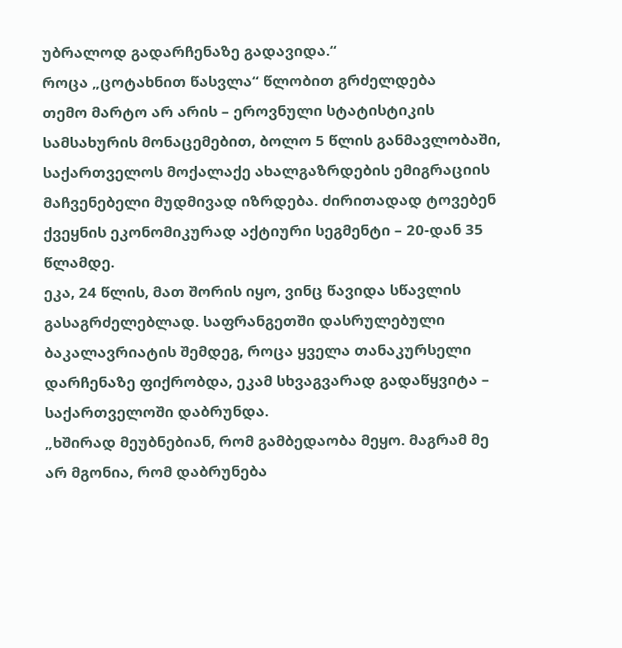უბრალოდ გადარჩენაზე გადავიდა.“
როცა „ცოტახნით წასვლა“ წლობით გრძელდება
თემო მარტო არ არის – ეროვნული სტატისტიკის სამსახურის მონაცემებით, ბოლო 5 წლის განმავლობაში, საქართველოს მოქალაქე ახალგაზრდების ემიგრაციის მაჩვენებელი მუდმივად იზრდება. ძირითადად ტოვებენ ქვეყნის ეკონომიკურად აქტიური სეგმენტი – 20-დან 35 წლამდე.
ეკა, 24 წლის, მათ შორის იყო, ვინც წავიდა სწავლის გასაგრძელებლად. საფრანგეთში დასრულებული ბაკალავრიატის შემდეგ, როცა ყველა თანაკურსელი დარჩენაზე ფიქრობდა, ეკამ სხვაგვარად გადაწყვიტა – საქართველოში დაბრუნდა.
„ხშირად მეუბნებიან, რომ გამბედაობა მეყო. მაგრამ მე არ მგონია, რომ დაბრუნება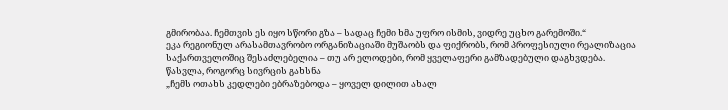გმირობაა. ჩემთვის ეს იყო სწორი გზა – სადაც ჩემი ხმა უფრო ისმის, ვიდრე უცხო გარემოში.“
ეკა რეგიონულ არასამთავრობო ორგანიზაციაში მუშაობს და ფიქრობს, რომ პროფესიული რეალიზაცია საქართველოშიც შესაძლებელია – თუ არ ელოდები, რომ ყველაფერი გამზადებული დაგხვდება.
წასვლა, როგორც სივრცის გახსნა
„ჩემს ოთახს კედლები ებრაზებოდა – ყოველ დილით ახალ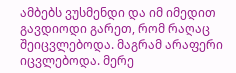ამბებს ვუსმენდი და იმ იმედით გავდიოდი გარეთ, რომ რაღაც შეიცვლებოდა. მაგრამ არაფერი იცვლებოდა. მერე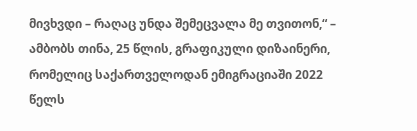მივხვდი – რაღაც უნდა შემეცვალა მე თვითონ,“ – ამბობს თინა, 25 წლის, გრაფიკული დიზაინერი, რომელიც საქართველოდან ემიგრაციაში 2022 წელს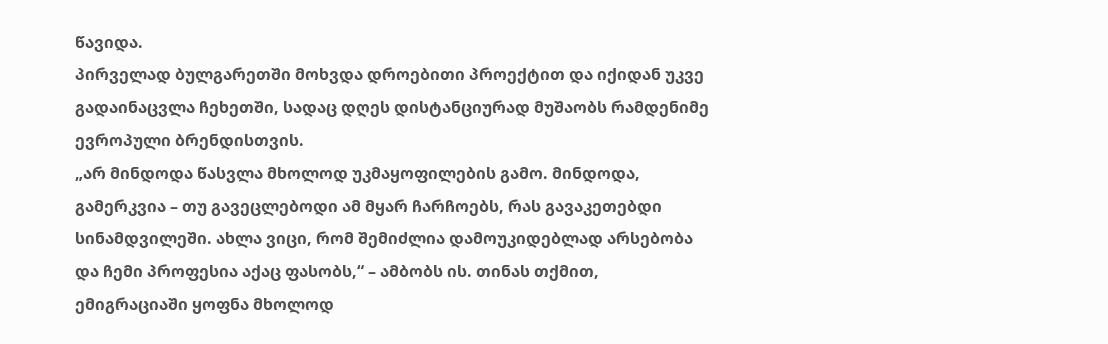წავიდა.
პირველად ბულგარეთში მოხვდა დროებითი პროექტით და იქიდან უკვე გადაინაცვლა ჩეხეთში, სადაც დღეს დისტანციურად მუშაობს რამდენიმე ევროპული ბრენდისთვის.
„არ მინდოდა წასვლა მხოლოდ უკმაყოფილების გამო. მინდოდა, გამერკვია – თუ გავეცლებოდი ამ მყარ ჩარჩოებს, რას გავაკეთებდი სინამდვილეში. ახლა ვიცი, რომ შემიძლია დამოუკიდებლად არსებობა და ჩემი პროფესია აქაც ფასობს,“ – ამბობს ის. თინას თქმით, ემიგრაციაში ყოფნა მხოლოდ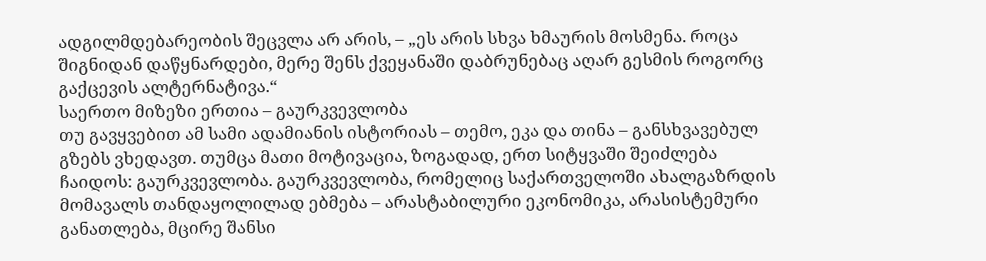ადგილმდებარეობის შეცვლა არ არის, – „ეს არის სხვა ხმაურის მოსმენა. როცა შიგნიდან დაწყნარდები, მერე შენს ქვეყანაში დაბრუნებაც აღარ გესმის როგორც გაქცევის ალტერნატივა.“
საერთო მიზეზი ერთია – გაურკვევლობა
თუ გავყვებით ამ სამი ადამიანის ისტორიას – თემო, ეკა და თინა – განსხვავებულ გზებს ვხედავთ. თუმცა მათი მოტივაცია, ზოგადად, ერთ სიტყვაში შეიძლება ჩაიდოს: გაურკვევლობა. გაურკვევლობა, რომელიც საქართველოში ახალგაზრდის მომავალს თანდაყოლილად ებმება – არასტაბილური ეკონომიკა, არასისტემური განათლება, მცირე შანსი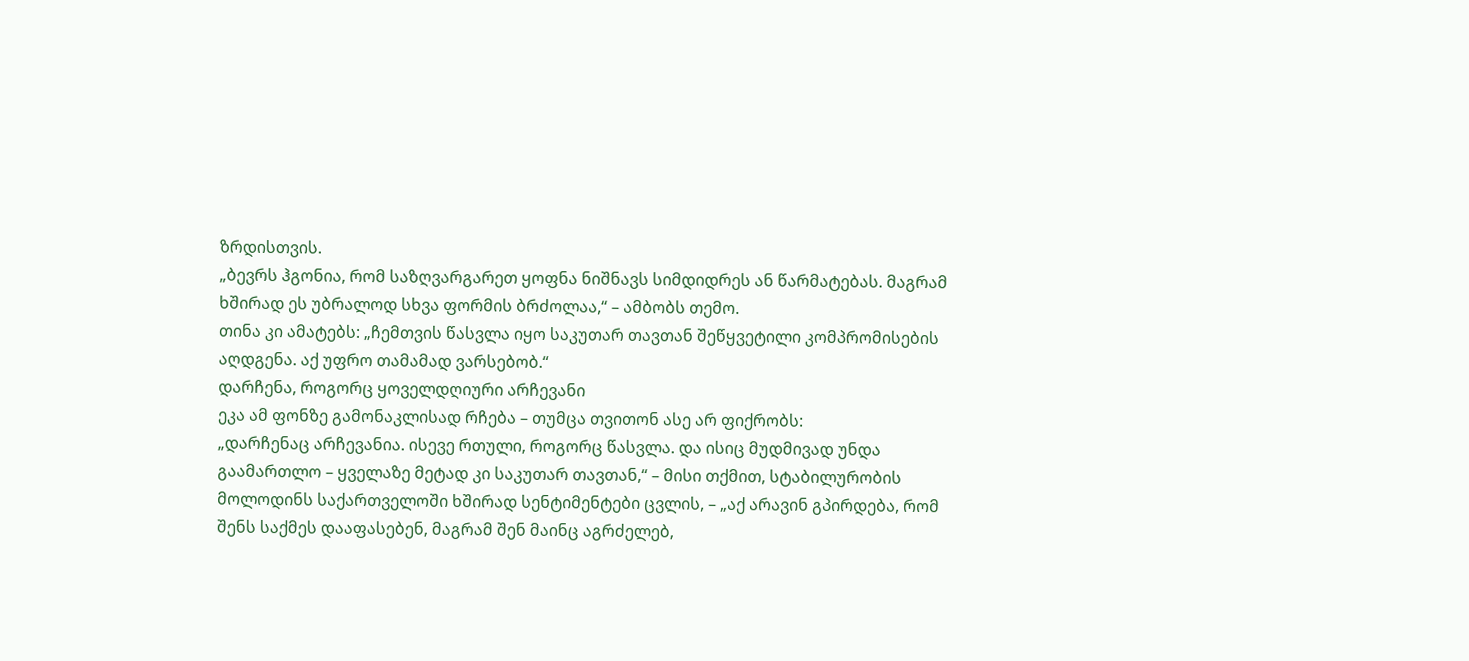ზრდისთვის.
„ბევრს ჰგონია, რომ საზღვარგარეთ ყოფნა ნიშნავს სიმდიდრეს ან წარმატებას. მაგრამ ხშირად ეს უბრალოდ სხვა ფორმის ბრძოლაა,“ – ამბობს თემო.
თინა კი ამატებს: „ჩემთვის წასვლა იყო საკუთარ თავთან შეწყვეტილი კომპრომისების აღდგენა. აქ უფრო თამამად ვარსებობ.“
დარჩენა, როგორც ყოველდღიური არჩევანი
ეკა ამ ფონზე გამონაკლისად რჩება – თუმცა თვითონ ასე არ ფიქრობს:
„დარჩენაც არჩევანია. ისევე რთული, როგორც წასვლა. და ისიც მუდმივად უნდა გაამართლო – ყველაზე მეტად კი საკუთარ თავთან,“ – მისი თქმით, სტაბილურობის მოლოდინს საქართველოში ხშირად სენტიმენტები ცვლის, – „აქ არავინ გპირდება, რომ შენს საქმეს დააფასებენ, მაგრამ შენ მაინც აგრძელებ,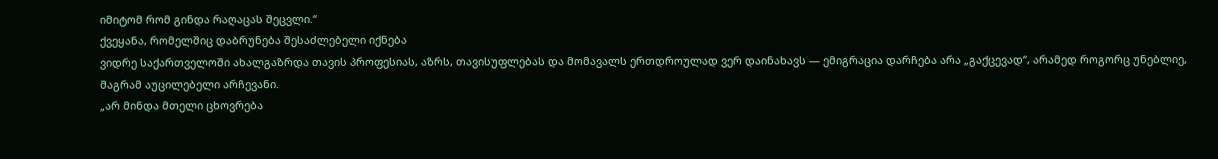იმიტომ რომ გინდა რაღაცას შეცვლი.“
ქვეყანა, რომელშიც დაბრუნება შესაძლებელი იქნება
ვიდრე საქართველოში ახალგაზრდა თავის პროფესიას, აზრს, თავისუფლებას და მომავალს ერთდროულად ვერ დაინახავს — ემიგრაცია დარჩება არა „გაქცევად“, არამედ როგორც უნებლიე, მაგრამ აუცილებელი არჩევანი.
„არ მინდა მთელი ცხოვრება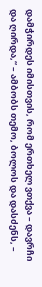დამჭირდეს იმისთვის, რომ ერთხელ ვთქვა – დავრჩი და ღირდა,“ – ამბობს თემო, ბოლოს და დასძენს, –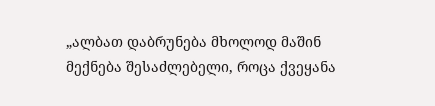„ალბათ დაბრუნება მხოლოდ მაშინ მექნება შესაძლებელი, როცა ქვეყანა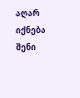აღარ იქნება შენი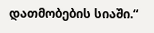დათმობების სიაში.“